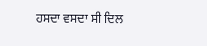ਹਸਦਾ ਵਸਦਾ ਸੀ ਦਿਲ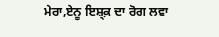ਮੇਰਾ,ਏਨੂ ਇਸ਼੍ਕ਼ ਦਾ ਰੋਗ ਲਵਾ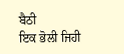ਬੈਠੀ
ਇਕ ਭੋਲੀ ਜਿਹੀ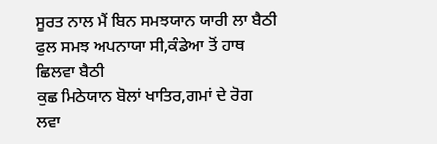ਸੂਰਤ ਨਾਲ ਮੈਂ ਬਿਨ ਸਮਝਯਾਨ ਯਾਰੀ ਲਾ ਬੈਠੀ
ਫੁਲ ਸਮਝ ਅਪਨਾਯਾ ਸੀ,ਕੰਡੇਆ ਤੋਂ ਹਾਥ ਛਿਲਵਾ ਬੈਠੀ
ਕੁਛ ਮਿਠੇਯਾਨ ਬੋਲਾਂ ਖਾਤਿਰ,ਗਮਾਂ ਦੇ ਰੋਗ ਲਵਾ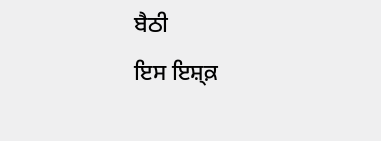ਬੈਠੀ
ਇਸ ਇਸ਼੍ਕ਼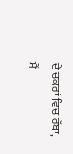ਦੇ ਚਕਰਾਂ ਵਿਚ ਰੱਬਾ, ਮੈਂ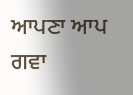ਆਪਣਾ ਆਪ ਗਵਾ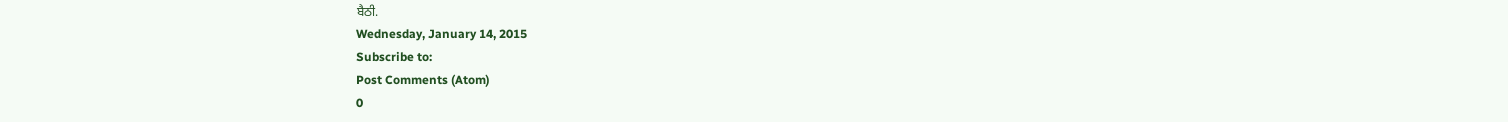ਬੈਠੀ.
Wednesday, January 14, 2015
Subscribe to:
Post Comments (Atom)
0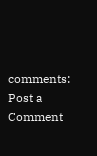comments:
Post a Comment